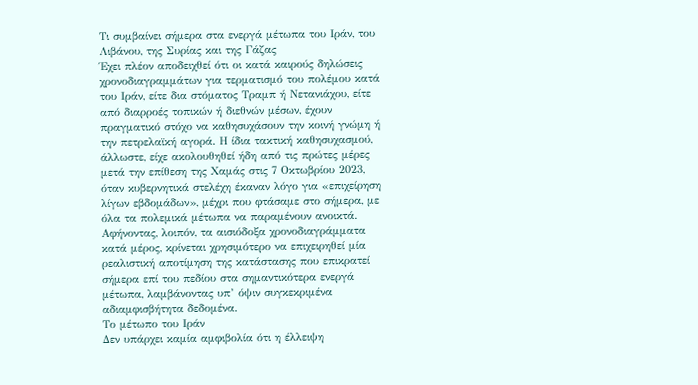Τι συμβαίνει σήμερα στα ενεργά μέτωπα του Ιράν, του Λιβάνου, της Συρίας και της Γάζας
Έχει πλέον αποδειχθεί ότι οι κατά καιρούς δηλώσεις χρονοδιαγραμμάτων για τερματισμό του πολέμου κατά του Ιράν, είτε δια στόματος Τραμπ ή Νετανιάχου, είτε από διαρροές τοπικών ή διεθνών μέσων, έχουν πραγματικό στόχο να καθησυχάσουν την κοινή γνώμη ή την πετρελαϊκή αγορά. Η ίδια τακτική καθησυχασμού, άλλωστε, είχε ακολουθηθεί ήδη από τις πρώτες μέρες μετά την επίθεση της Χαμάς στις 7 Οκτωβρίου 2023, όταν κυβερνητικά στελέχη έκαναν λόγο για «επιχείρηση λίγων εβδομάδων», μέχρι που φτάσαμε στο σήμερα, με όλα τα πολεμικά μέτωπα να παραμένουν ανοικτά.
Αφήνοντας, λοιπόν, τα αισιόδοξα χρονοδιαγράμματα κατά μέρος, κρίνεται χρησιμότερο να επιχειρηθεί μία ρεαλιστική αποτίμηση της κατάστασης που επικρατεί σήμερα επί του πεδίου στα σημαντικότερα ενεργά μέτωπα, λαμβάνοντας υπ’ όψιν συγκεκριμένα αδιαμφισβήτητα δεδομένα.
Το μέτωπο του Ιράν
Δεν υπάρχει καμία αμφιβολία ότι η έλλειψη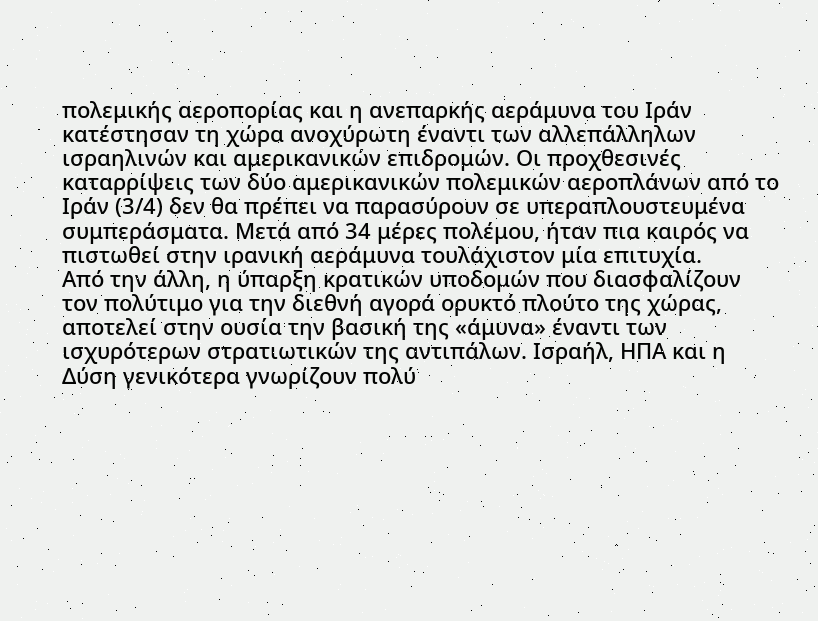πολεμικής αεροπορίας και η ανεπαρκής αεράμυνα του Ιράν κατέστησαν τη χώρα ανοχύρωτη έναντι των αλλεπάλληλων ισραηλινών και αμερικανικών επιδρομών. Οι προχθεσινές καταρρίψεις των δύο αμερικανικών πολεμικών αεροπλάνων από το Ιράν (3/4) δεν θα πρέπει να παρασύρουν σε υπεραπλουστευμένα συμπεράσματα. Μετά από 34 μέρες πολέμου, ήταν πια καιρός να πιστωθεί στην ιρανική αεράμυνα τουλάχιστον μία επιτυχία.
Από την άλλη, η ύπαρξη κρατικών υποδομών που διασφαλίζουν τον πολύτιμο για την διεθνή αγορά ορυκτό πλούτο της χώρας, αποτελεί στην ουσία την βασική της «άμυνα» έναντι των ισχυρότερων στρατιωτικών της αντιπάλων. Ισραήλ, ΗΠΑ και η Δύση γενικότερα γνωρίζουν πολύ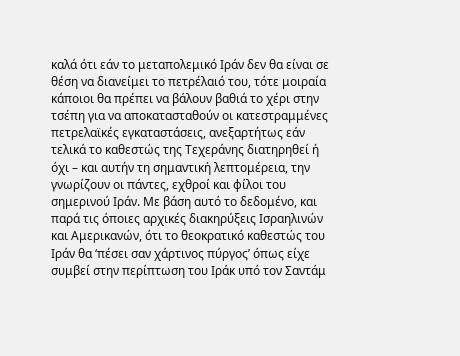καλά ότι εάν το μεταπολεμικό Ιράν δεν θα είναι σε θέση να διανείμει το πετρέλαιό του, τότε μοιραία κάποιοι θα πρέπει να βάλουν βαθιά το χέρι στην τσέπη για να αποκατασταθούν οι κατεστραμμένες πετρελαϊκές εγκαταστάσεις, ανεξαρτήτως εάν τελικά το καθεστώς της Τεχεράνης διατηρηθεί ή όχι – και αυτήν τη σημαντική λεπτομέρεια, την γνωρίζουν οι πάντες, εχθροί και φίλοι του σημερινού Ιράν. Με βάση αυτό το δεδομένο, και παρά τις όποιες αρχικές διακηρύξεις Ισραηλινών και Αμερικανών, ότι το θεοκρατικό καθεστώς του Ιράν θα ‘πέσει σαν χάρτινος πύργος’ όπως είχε συμβεί στην περίπτωση του Ιράκ υπό τον Σαντάμ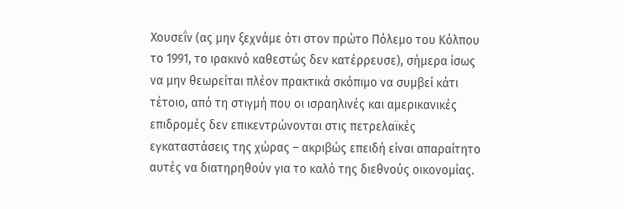Χουσεΐν (ας μην ξεχνάμε ότι στον πρώτο Πόλεμο του Κόλπου το 1991, το ιρακινό καθεστώς δεν κατέρρευσε), σήμερα ίσως να μην θεωρείται πλέον πρακτικά σκόπιμο να συμβεί κάτι τέτοιο, από τη στιγμή που οι ισραηλινές και αμερικανικές επιδρομές δεν επικεντρώνονται στις πετρελαϊκές εγκαταστάσεις της χώρας – ακριβώς επειδή είναι απαραίτητο αυτές να διατηρηθούν για το καλό της διεθνούς οικονομίας.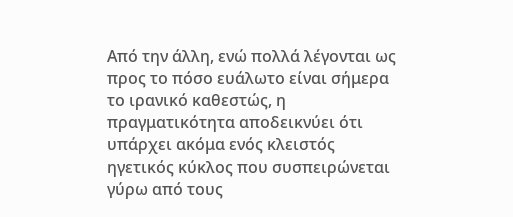Από την άλλη, ενώ πολλά λέγονται ως προς το πόσο ευάλωτο είναι σήμερα το ιρανικό καθεστώς, η πραγματικότητα αποδεικνύει ότι υπάρχει ακόμα ενός κλειστός ηγετικός κύκλος που συσπειρώνεται γύρω από τους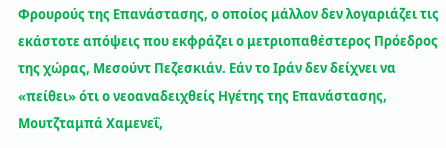Φρουρούς της Επανάστασης, ο οποίος μάλλον δεν λογαριάζει τις εκάστοτε απόψεις που εκφράζει ο μετριοπαθέστερος Πρόεδρος της χώρας, Μεσούντ Πεζεσκιάν. Εάν το Ιράν δεν δείχνει να «πείθει» ότι ο νεοαναδειχθείς Ηγέτης της Επανάστασης, Μουτζταμπά Χαμενεΐ,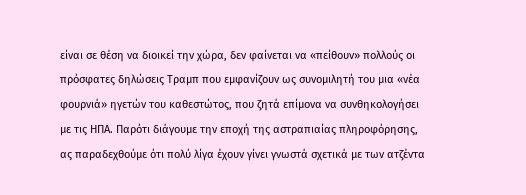είναι σε θέση να διοικεί την χώρα, δεν φαίνεται να «πείθουν» πολλούς οι πρόσφατες δηλώσεις Τραμπ που εμφανίζουν ως συνομιλητή του μια «νέα φουρνιά» ηγετών του καθεστώτος, που ζητά επίμονα να συνθηκολογήσει με τις ΗΠΑ. Παρότι διάγουμε την εποχή της αστραπιαίας πληροφόρησης, ας παραδεχθούμε ότι πολύ λίγα έχουν γίνει γνωστά σχετικά με των ατζέντα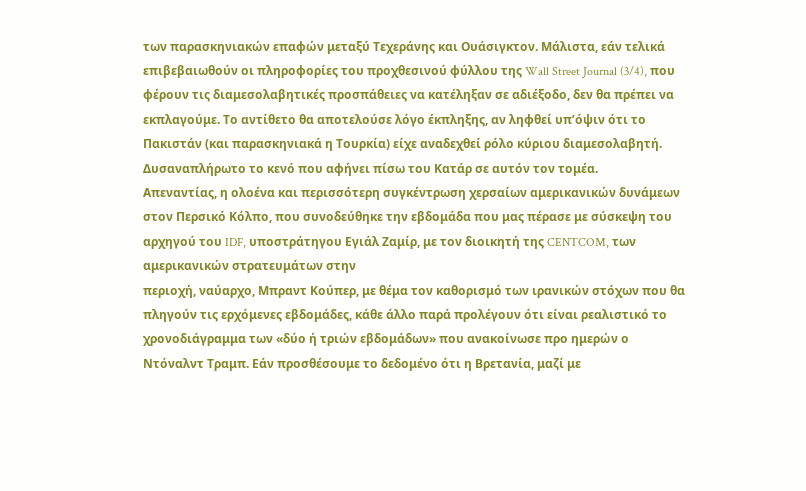των παρασκηνιακών επαφών μεταξύ Τεχεράνης και Ουάσιγκτον. Μάλιστα, εάν τελικά επιβεβαιωθούν οι πληροφορίες του προχθεσινού φύλλου της Wall Street Journal (3/4), που φέρουν τις διαμεσολαβητικές προσπάθειες να κατέληξαν σε αδιέξοδο, δεν θα πρέπει να εκπλαγούμε. Το αντίθετο θα αποτελούσε λόγο έκπληξης, αν ληφθεί υπ’όψιν ότι το Πακιστάν (και παρασκηνιακά η Τουρκία) είχε αναδεχθεί ρόλο κύριου διαμεσολαβητή. Δυσαναπλήρωτο το κενό που αφήνει πίσω του Κατάρ σε αυτόν τον τομέα.
Απεναντίας, η ολοένα και περισσότερη συγκέντρωση χερσαίων αμερικανικών δυνάμεων στον Περσικό Κόλπο, που συνοδεύθηκε την εβδομάδα που μας πέρασε με σύσκεψη του αρχηγού του IDF, υποστράτηγου Εγιάλ Ζαμίρ, με τον διοικητή της CENTCOM, των αμερικανικών στρατευμάτων στην
περιοχή, ναύαρχο, Μπραντ Κούπερ, με θέμα τον καθορισμό των ιρανικών στόχων που θα πληγούν τις ερχόμενες εβδομάδες, κάθε άλλο παρά προλέγουν ότι είναι ρεαλιστικό το χρονοδιάγραμμα των «δύο ή τριών εβδομάδων» που ανακοίνωσε προ ημερών ο Ντόναλντ Τραμπ. Εάν προσθέσουμε το δεδομένο ότι η Βρετανία, μαζί με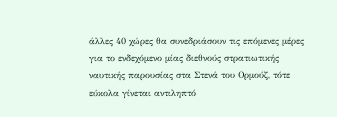άλλες 40 χώρες θα συνεδριάσουν τις επόμενες μέρες για το ενδεχόμενο μίας διεθνούς στρατιωτικής ναυτικής παρουσίας στα Στενά του Ορμούζ, τότε εύκολα γίνεται αντιληπτό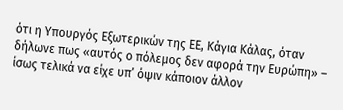ότι η Υπουργός Εξωτερικών της ΕΕ, Κάγια Κάλας, όταν δήλωνε πως «αυτός ο πόλεμος δεν αφορά την Ευρώπη» – ίσως τελικά να είχε υπ’ όψιν κάποιον άλλον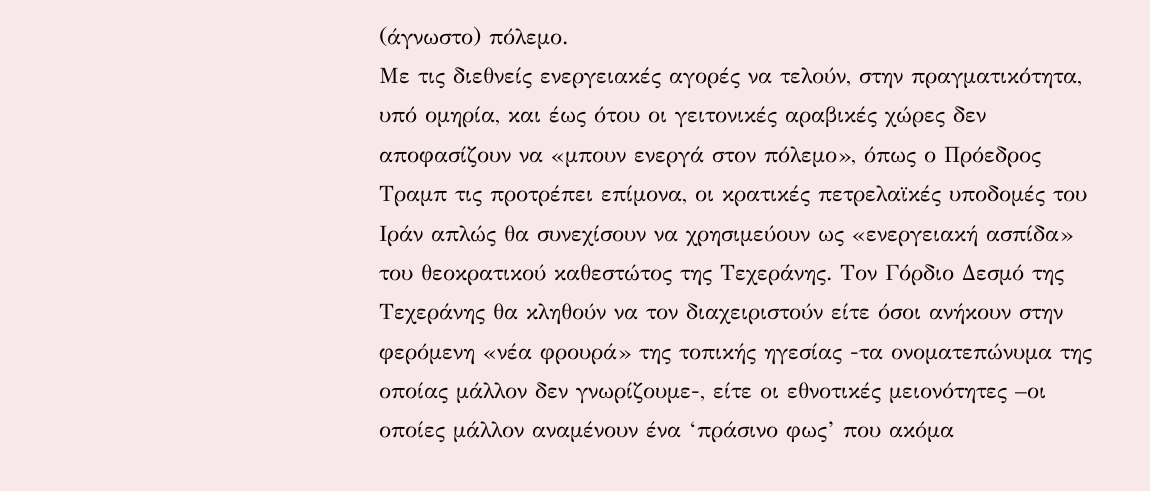(άγνωστο) πόλεμο.
Με τις διεθνείς ενεργειακές αγορές να τελούν, στην πραγματικότητα, υπό ομηρία, και έως ότου οι γειτονικές αραβικές χώρες δεν αποφασίζουν να «μπουν ενεργά στον πόλεμο», όπως ο Πρόεδρος Τραμπ τις προτρέπει επίμονα, οι κρατικές πετρελαϊκές υποδομές του Ιράν απλώς θα συνεχίσουν να χρησιμεύουν ως «ενεργειακή ασπίδα» του θεοκρατικού καθεστώτος της Τεχεράνης. Τον Γόρδιο Δεσμό της Τεχεράνης θα κληθούν να τον διαχειριστούν είτε όσοι ανήκουν στην φερόμενη «νέα φρουρά» της τοπικής ηγεσίας -τα ονοματεπώνυμα της οποίας μάλλον δεν γνωρίζουμε-, είτε οι εθνοτικές μειονότητες –οι οποίες μάλλον αναμένουν ένα ‘πράσινο φως’ που ακόμα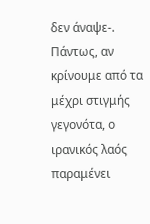δεν άναψε-. Πάντως, αν κρίνουμε από τα μέχρι στιγμής γεγονότα, ο ιρανικός λαός παραμένει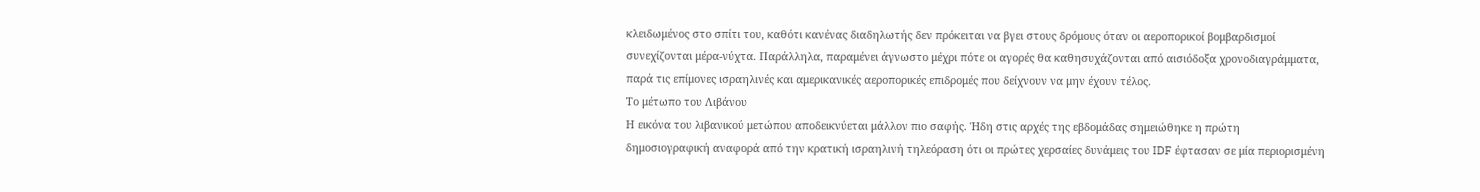κλειδωμένος στο σπίτι του, καθότι κανένας διαδηλωτής δεν πρόκειται να βγει στους δρόμους όταν οι αεροπορικοί βομβαρδισμοί συνεχίζονται μέρα-νύχτα. Παράλληλα, παραμένει άγνωστο μέχρι πότε οι αγορές θα καθησυχάζονται από αισιόδοξα χρονοδιαγράμματα, παρά τις επίμονες ισραηλινές και αμερικανικές αεροπορικές επιδρομές που δείχνουν να μην έχουν τέλος.
Το μέτωπο του Λιβάνου
Η εικόνα του λιβανικού μετώπου αποδεικνύεται μάλλον πιο σαφής. Ήδη στις αρχές της εβδομάδας σημειώθηκε η πρώτη δημοσιογραφική αναφορά από την κρατική ισραηλινή τηλεόραση ότι οι πρώτες χερσαίες δυνάμεις του IDF έφτασαν σε μία περιορισμένη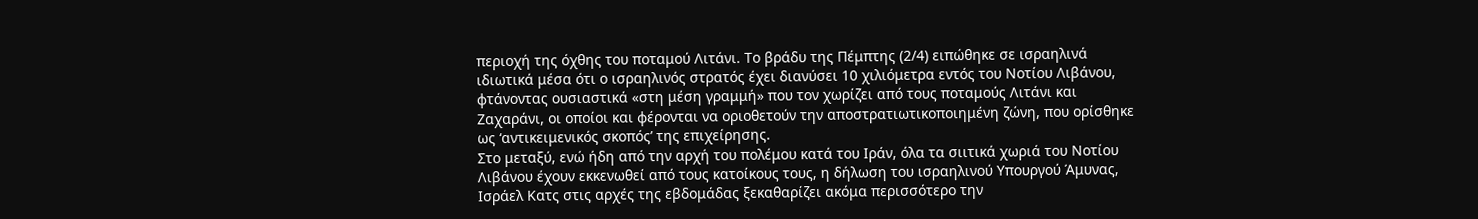περιοχή της όχθης του ποταμού Λιτάνι. Το βράδυ της Πέμπτης (2/4) ειπώθηκε σε ισραηλινά ιδιωτικά μέσα ότι ο ισραηλινός στρατός έχει διανύσει 10 χιλιόμετρα εντός του Νοτίου Λιβάνου, φτάνοντας ουσιαστικά «στη μέση γραμμή» που τον χωρίζει από τους ποταμούς Λιτάνι και Ζαχαράνι, οι οποίοι και φέρονται να οριοθετούν την αποστρατιωτικοποιημένη ζώνη, που ορίσθηκε ως ‘αντικειμενικός σκοπός’ της επιχείρησης.
Στο μεταξύ, ενώ ήδη από την αρχή του πολέμου κατά του Ιράν, όλα τα σιιτικά χωριά του Νοτίου Λιβάνου έχουν εκκενωθεί από τους κατοίκους τους, η δήλωση του ισραηλινού Υπουργού Άμυνας, Ισράελ Κατς στις αρχές της εβδομάδας ξεκαθαρίζει ακόμα περισσότερο την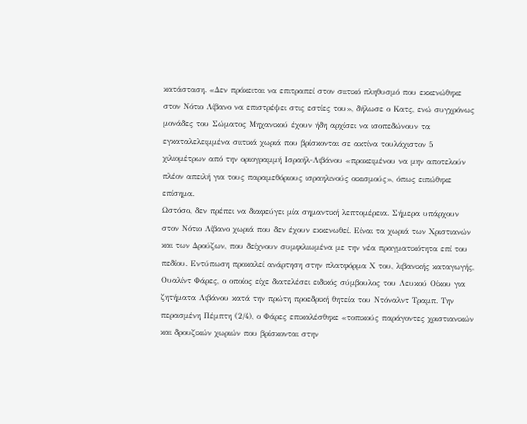κατάσταση. «Δεν πρόκειται να επιτραπεί στον σιιτικό πληθυσμό που εκκενώθηκε στον Νότιο Λίβανο να επιστρέψει στις εστίες του», δήλωσε ο Κατς, ενώ συγχρόνως μονάδες του Σώματος Μηχανικού έχουν ήδη αρχίσει να ισοπεδώνουν τα εγκαταλελειμμένα σιιτικά χωριά που βρίσκονται σε ακτίνα τουλάχιστον 5 χιλιομέτρων από την οριογραμμή Ισραήλ-Λιβάνου «προκειμένου να μην αποτελούν πλέον απειλή για τους παραμεθόριους ισραηλινούς οικισμούς», όπως ειπώθηκε επίσημα.
Ωστόσο, δεν πρέπει να διαφεύγει μία σημαντική λεπτομέρεια. Σήμερα υπάρχουν στον Νότιο Λίβανο χωριά που δεν έχουν εκκενωθεί. Είναι τα χωριά των Χριστιανών και των Δρούζων, που δείχνουν συμφιλιωμένα με την νέα πραγματικότητα επί του πεδίου. Εντύπωση προκαλεί ανάρτηση στην πλατφόρμα Χ του, λιβανικής καταγωγής, Ουαλίντ Φάρες, ο οποίος είχε διατελέσει ειδικός σύμβουλος του Λευκού Οίκου για ζητήματα Λιβάνου κατά την πρώτη προεδρική θητεία του Ντόναλντ Τραμπ. Την περασμένη Πέμπτη (2/4), ο Φάρες επικαλέσθηκε «τοπικούς παράγοντες χριστιανικών και δρουζικών χωριών που βρίσκονται στην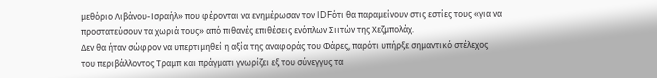μεθόριο Λιβάνου-Ισραήλ» που φέρονται να ενημέρωσαν τον IDFότι θα παραμείνουν στις εστίες τους «για να προστατεύσουν τα χωριά τους» από πιθανές επιθέσεις ενόπλων Σιιτών της Χεζμπολάχ.
Δεν θα ήταν σώφρον να υπερτιμηθεί η αξία της αναφοράς του Φάρες, παρότι υπήρξε σημαντικό στέλεχος του περιβάλλοντος Τραμπ και πράγματι γνωρίζει εξ του σύνεγγυς τα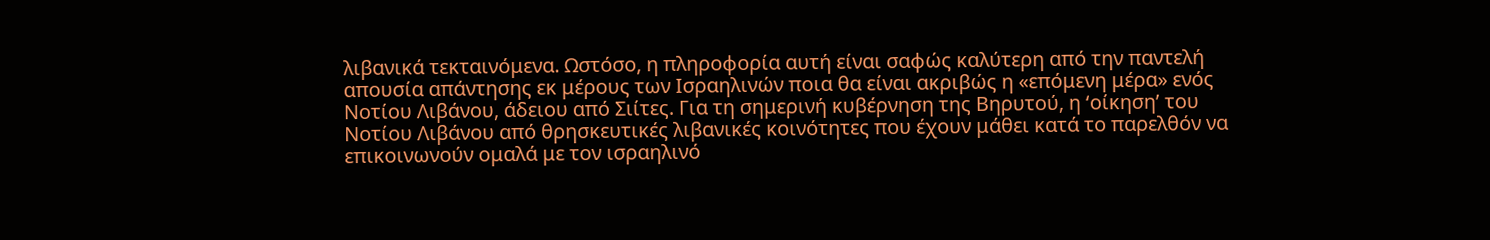λιβανικά τεκταινόμενα. Ωστόσο, η πληροφορία αυτή είναι σαφώς καλύτερη από την παντελή απουσία απάντησης εκ μέρους των Ισραηλινών ποια θα είναι ακριβώς η «επόμενη μέρα» ενός Νοτίου Λιβάνου, άδειου από Σιίτες. Για τη σημερινή κυβέρνηση της Βηρυτού, η ‘οίκηση’ του Νοτίου Λιβάνου από θρησκευτικές λιβανικές κοινότητες που έχουν μάθει κατά το παρελθόν να επικοινωνούν ομαλά με τον ισραηλινό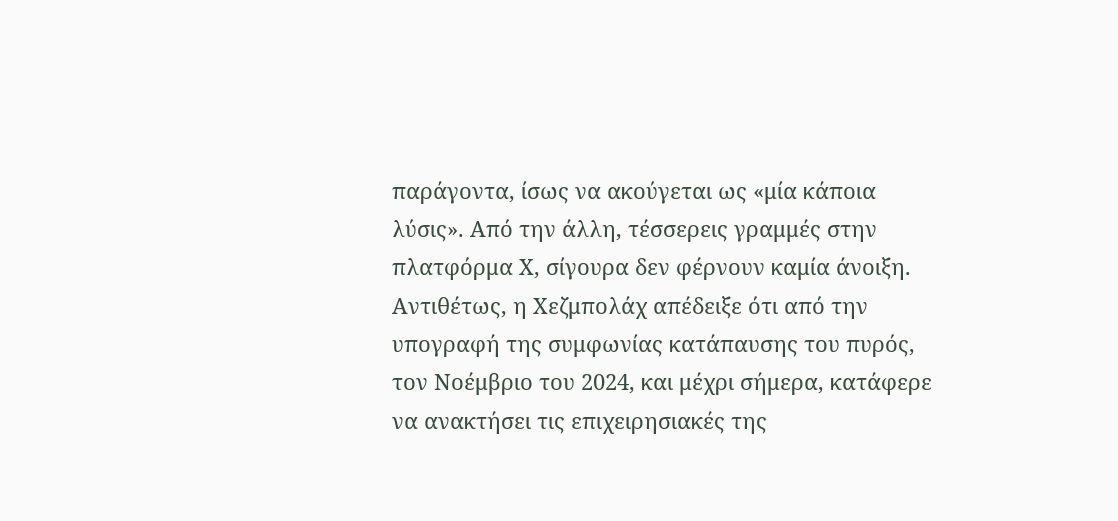παράγοντα, ίσως να ακούγεται ως «μία κάποια λύσις». Από την άλλη, τέσσερεις γραμμές στην πλατφόρμα Χ, σίγουρα δεν φέρνουν καμία άνοιξη.
Αντιθέτως, η Χεζμπολάχ απέδειξε ότι από την υπογραφή της συμφωνίας κατάπαυσης του πυρός, τον Νοέμβριο του 2024, και μέχρι σήμερα, κατάφερε να ανακτήσει τις επιχειρησιακές της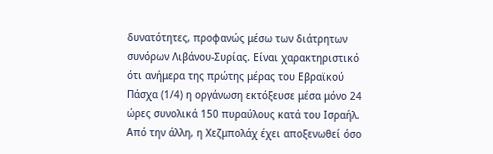δυνατότητες, προφανώς μέσω των διάτρητων συνόρων Λιβάνου-Συρίας. Είναι χαρακτηριστικό ότι ανήμερα της πρώτης μέρας του Εβραϊκού Πάσχα (1/4) η οργάνωση εκτόξευσε μέσα μόνο 24 ώρες συνολικά 150 πυραύλους κατά του Ισραήλ. Από την άλλη, η Χεζμπολάχ έχει αποξενωθεί όσο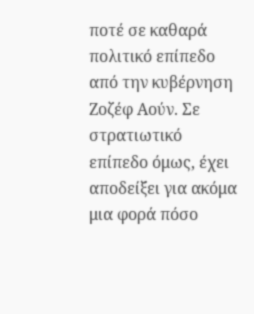ποτέ σε καθαρά πολιτικό επίπεδο από την κυβέρνηση Ζοζέφ Αούν. Σε στρατιωτικό επίπεδο όμως, έχει αποδείξει για ακόμα μια φορά πόσο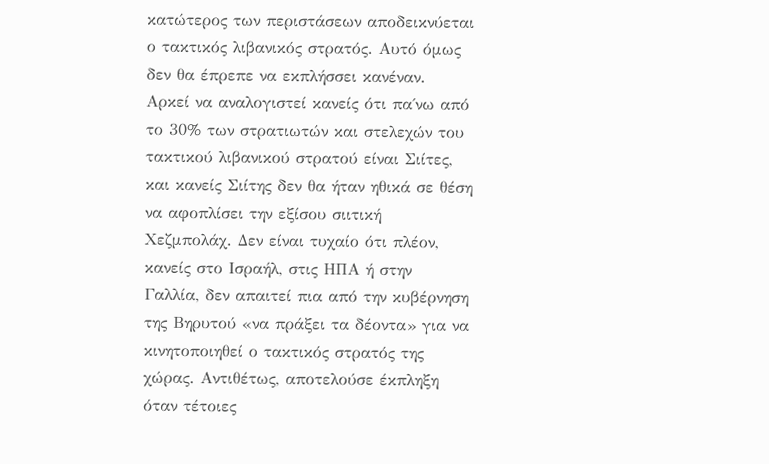κατώτερος των περιστάσεων αποδεικνύεται ο τακτικός λιβανικός στρατός. Αυτό όμως δεν θα έπρεπε να εκπλήσσει κανέναν. Αρκεί να αναλογιστεί κανείς ότι πα΄νω από το 30% των στρατιωτών και στελεχών του τακτικού λιβανικού στρατού είναι Σιίτες, και κανείς Σιίτης δεν θα ήταν ηθικά σε θέση να αφοπλίσει την εξίσου σιιτική Χεζμπολάχ. Δεν είναι τυχαίο ότι πλέον, κανείς στο Ισραήλ, στις ΗΠΑ ή στην Γαλλία, δεν απαιτεί πια από την κυβέρνηση της Βηρυτού «να πράξει τα δέοντα» για να κινητοποιηθεί ο τακτικός στρατός της χώρας. Αντιθέτως, αποτελούσε έκπληξη όταν τέτοιες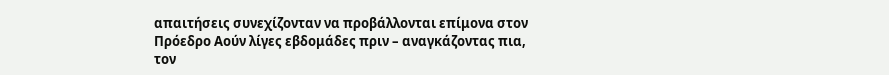απαιτήσεις συνεχίζονταν να προβάλλονται επίμονα στον Πρόεδρο Αούν λίγες εβδομάδες πριν – αναγκάζοντας πια, τον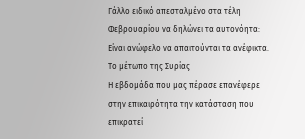Γάλλο ειδικό απεσταλμένο στα τέλη Φεβρουαρίου να δηλώνει τα αυτονόητα: Είναι ανώφελο να απαιτούνται τα ανέφικτα.
Το μέτωπο της Συρίας
Η εβδομάδα που μας πέρασε επανέφερε στην επικαιρότητα την κατάσταση που επικρατεί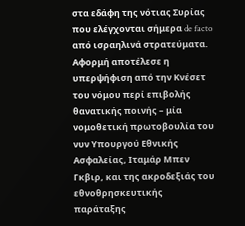στα εδάφη της νότιας Συρίας που ελέγχονται σήμερα de facto από ισραηλινά στρατεύματα. Αφορμή αποτέλεσε η υπερψήφιση από την Κνέσετ του νόμου περί επιβολής θανατικής ποινής – μία νομοθετική πρωτοβουλία του νυν Υπουργού Εθνικής Ασφαλείας, Ιταμάρ Μπεν Γκβιρ, και της ακροδεξιάς του εθνοθρησκευτικής παράταξης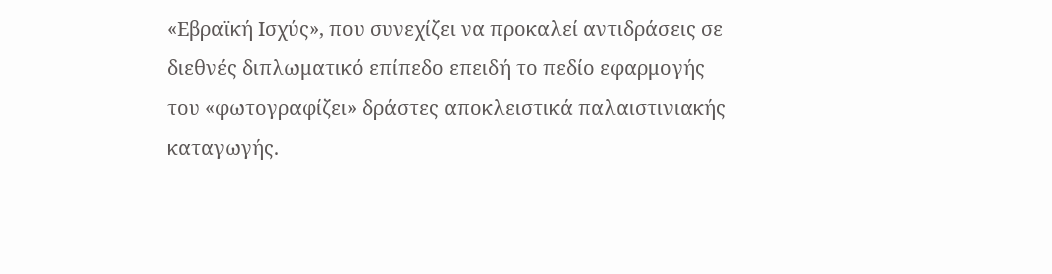«Εβραϊκή Ισχύς», που συνεχίζει να προκαλεί αντιδράσεις σε διεθνές διπλωματικό επίπεδο επειδή το πεδίο εφαρμογής του «φωτογραφίζει» δράστες αποκλειστικά παλαιστινιακής καταγωγής.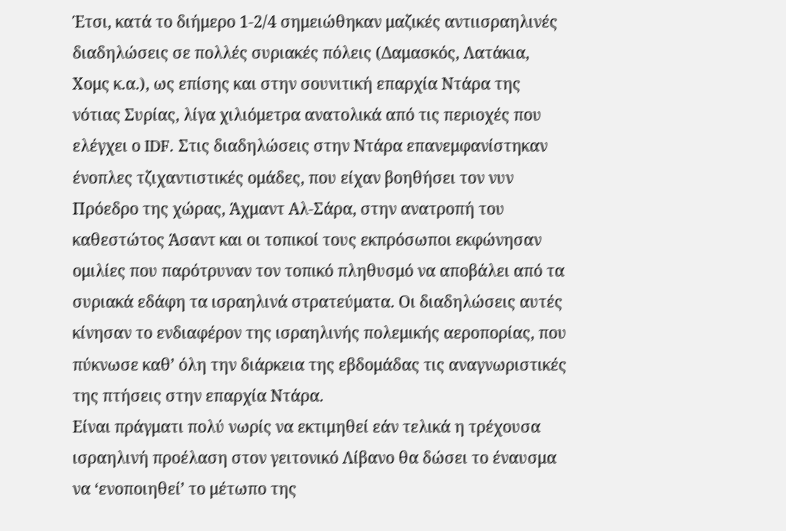Έτσι, κατά το διήμερο 1-2/4 σημειώθηκαν μαζικές αντιισραηλινές διαδηλώσεις σε πολλές συριακές πόλεις (Δαμασκός, Λατάκια, Χομς κ.α.), ως επίσης και στην σουνιτική επαρχία Ντάρα της νότιας Συρίας, λίγα χιλιόμετρα ανατολικά από τις περιοχές που ελέγχει ο IDF. Στις διαδηλώσεις στην Ντάρα επανεμφανίστηκαν ένοπλες τζιχαντιστικές ομάδες, που είχαν βοηθήσει τον νυν Πρόεδρο της χώρας, Άχμαντ Αλ-Σάρα, στην ανατροπή του καθεστώτος Άσαντ και οι τοπικοί τους εκπρόσωποι εκφώνησαν ομιλίες που παρότρυναν τον τοπικό πληθυσμό να αποβάλει από τα συριακά εδάφη τα ισραηλινά στρατεύματα. Οι διαδηλώσεις αυτές κίνησαν το ενδιαφέρον της ισραηλινής πολεμικής αεροπορίας, που πύκνωσε καθ’ όλη την διάρκεια της εβδομάδας τις αναγνωριστικές της πτήσεις στην επαρχία Ντάρα.
Είναι πράγματι πολύ νωρίς να εκτιμηθεί εάν τελικά η τρέχουσα ισραηλινή προέλαση στον γειτονικό Λίβανο θα δώσει το έναυσμα να ‘ενοποιηθεί’ το μέτωπο της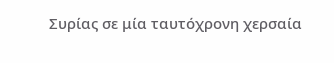Συρίας σε μία ταυτόχρονη χερσαία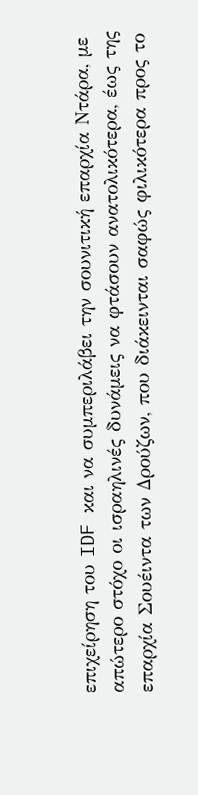επιχείρηση του IDF και να συμπεριλάβει την σουνιτική επαρχία Ντάρα, με απώτερο στόχο οι ισραηλινές δυνάμεις να φτάσουν ανατολικότερα, έως της επαρχία Σουέιντα των Δρούζων, που διάκεινται σαφώς φιλικότερα προς το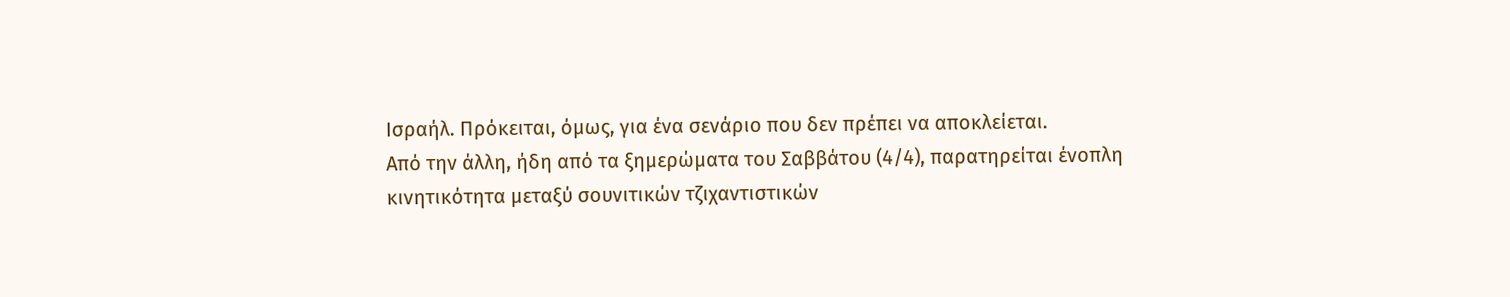Ισραήλ. Πρόκειται, όμως, για ένα σενάριο που δεν πρέπει να αποκλείεται.
Από την άλλη, ήδη από τα ξημερώματα του Σαββάτου (4/4), παρατηρείται ένοπλη κινητικότητα μεταξύ σουνιτικών τζιχαντιστικών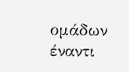ομάδων έναντι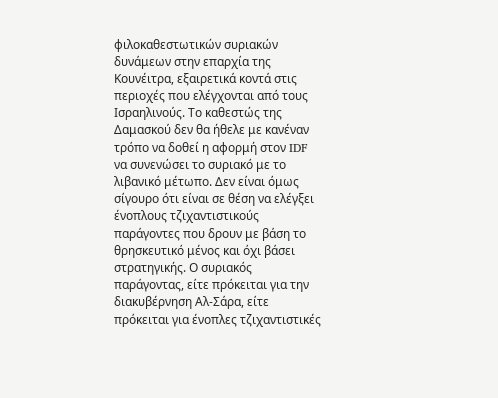φιλοκαθεστωτικών συριακών δυνάμεων στην επαρχία της Κουνέιτρα, εξαιρετικά κοντά στις περιοχές που ελέγχονται από τους Ισραηλινούς. Το καθεστώς της Δαμασκού δεν θα ήθελε με κανέναν τρόπο να δοθεί η αφορμή στον IDF να συνενώσει το συριακό με το λιβανικό μέτωπο. Δεν είναι όμως σίγουρο ότι είναι σε θέση να ελέγξει ένοπλους τζιχαντιστικούς παράγοντες που δρουν με βάση το θρησκευτικό μένος και όχι βάσει στρατηγικής. Ο συριακός παράγοντας, είτε πρόκειται για την διακυβέρνηση Αλ-Σάρα, είτε πρόκειται για ένοπλες τζιχαντιστικές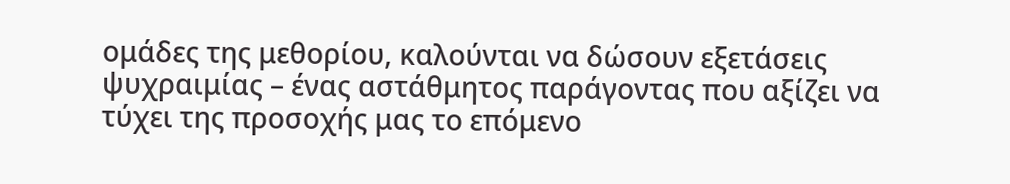ομάδες της μεθορίου, καλούνται να δώσουν εξετάσεις ψυχραιμίας – ένας αστάθμητος παράγοντας που αξίζει να τύχει της προσοχής μας το επόμενο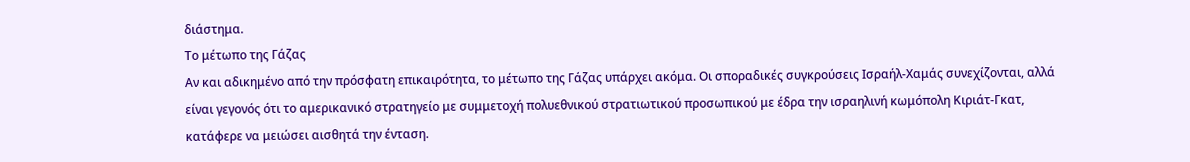διάστημα.
Το μέτωπο της Γάζας
Αν και αδικημένο από την πρόσφατη επικαιρότητα, το μέτωπο της Γάζας υπάρχει ακόμα. Οι σποραδικές συγκρούσεις Ισραήλ-Χαμάς συνεχίζονται, αλλά είναι γεγονός ότι το αμερικανικό στρατηγείο με συμμετοχή πολυεθνικού στρατιωτικού προσωπικού με έδρα την ισραηλινή κωμόπολη Κιριάτ-Γκατ, κατάφερε να μειώσει αισθητά την ένταση.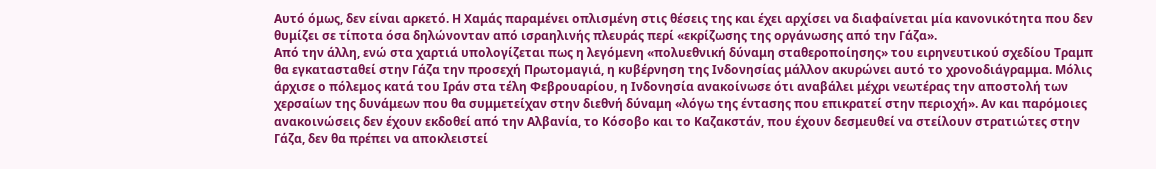Αυτό όμως, δεν είναι αρκετό. Η Χαμάς παραμένει οπλισμένη στις θέσεις της και έχει αρχίσει να διαφαίνεται μία κανονικότητα που δεν θυμίζει σε τίποτα όσα δηλώνονταν από ισραηλινής πλευράς περί «εκρίζωσης της οργάνωσης από την Γάζα».
Από την άλλη, ενώ στα χαρτιά υπολογίζεται πως η λεγόμενη «πολυεθνική δύναμη σταθεροποίησης» του ειρηνευτικού σχεδίου Τραμπ θα εγκατασταθεί στην Γάζα την προσεχή Πρωτομαγιά, η κυβέρνηση της Ινδονησίας μάλλον ακυρώνει αυτό το χρονοδιάγραμμα. Μόλις άρχισε ο πόλεμος κατά του Ιράν στα τέλη Φεβρουαρίου, η Ινδονησία ανακοίνωσε ότι αναβάλει μέχρι νεωτέρας την αποστολή των χερσαίων της δυνάμεων που θα συμμετείχαν στην διεθνή δύναμη «λόγω της έντασης που επικρατεί στην περιοχή». Αν και παρόμοιες ανακοινώσεις δεν έχουν εκδοθεί από την Αλβανία, το Κόσοβο και το Καζακστάν, που έχουν δεσμευθεί να στείλουν στρατιώτες στην Γάζα, δεν θα πρέπει να αποκλειστεί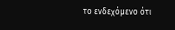το ενδεχόμενο ότι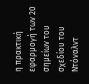η πρακτική εφαρμογή των 20 σημείων του σχεδίου του Ντόναλντ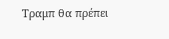Τραμπ θα πρέπει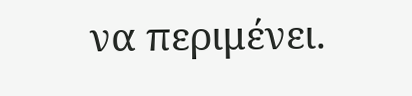να περιμένει.